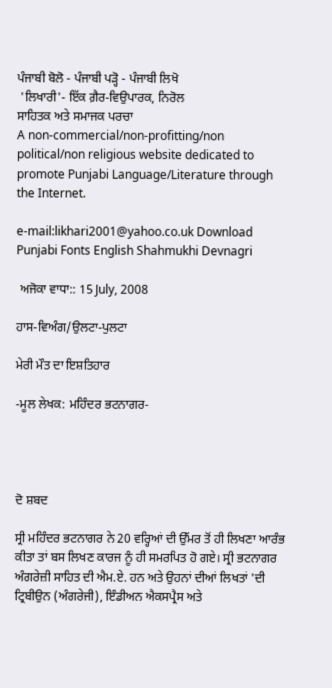ਪੰਜਾਬੀ ਬੋਲੋ - ਪੰਜਾਬੀ ਪੜ੍ਹੋ - ਪੰਜਾਬੀ ਲਿਖੋ
 'ਲਿਖਾਰੀ'- ਇੱਕ ਗ਼ੈਰ-ਵਿਉਪਾਰਕ, ਨਿਰੋਲ
ਸਾਹਿਤਕ ਅਤੇ ਸਮਾਜਕ ਪਰਚਾ
A non-commercial/non-profitting/non political/non religious website dedicated to promote Punjabi Language/Literature through the Internet.

e-mail:likhari2001@yahoo.co.uk Download Punjabi Fonts English Shahmukhi Devnagri

 ਅਜੋਕਾ ਵਾਧਾ:: 15 July, 2008

ਹਾਸ-ਵਿਅੰਗ/ਉਲਟਾ-ਪੁਲਟਾ

ਮੇਰੀ ਮੌਤ ਦਾ ਇਸ਼ਤਿਹਾਰ

-ਮੂਲ ਲੇਖਕ: ਮਹਿੰਦਰ ਭਟਨਾਗਰ-




ਦੋ ਸ਼ਬਦ

ਸ੍ਰੀ ਮਹਿੰਦਰ ਭਟਨਾਗਰ ਨੇ 20 ਵਰ੍ਹਿਆਂ ਦੀ ਉੱਮਰ ਤੋਂ ਹੀ ਲਿਖਣਾ ਆਰੰਭ ਕੀਤਾ ਤਾਂ ਬਸ ਲਿਖਣ ਕਾਰਜ ਨੂੰ ਹੀ ਸਮਰਪਿਤ ਹੋ ਗਏ। ਸ੍ਰੀ ਭਟਨਾਗਰ ਅੰਗਰੇਜ਼ੀ ਸਾਹਿਤ ਦੀ ਐਮ.ਏ. ਹਨ ਅਤੇ ਉਹਨਾਂ ਦੀਆਂ ਲਿਖਤਾਂ 'ਦੀ ਟ੍ਰਿਬੀਉਨ (ਅੰਗਰੇਜੀ), ਇੰਡੀਅਨ ਐਕਸਪ੍ਰੈਸ ਅਤੇ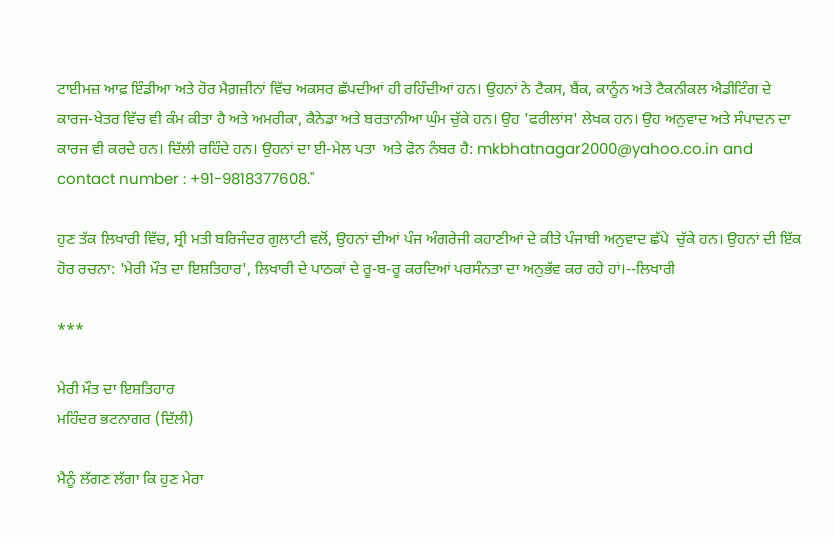ਟਾਈਮਜ਼ ਆਫ਼ ਇੰਡੀਆ ਅਤੇ ਹੋਰ ਮੈਗ਼ਜ਼ੀਨਾਂ ਵਿੱਚ ਅਕਸਰ ਛੱਪਦੀਆਂ ਹੀ ਰਹਿੰਦੀਆਂ ਹਨ। ਉਹਨਾਂ ਨੇ ਟੈਕਸ, ਬੈਂਕ, ਕਾਨੂੰਨ ਅਤੇ ਟੈਕਨੀਕਲ ਐਡੀਟਿੰਗ ਦੇ ਕਾਰਜ-ਖੇਤਰ ਵਿੱਚ ਵੀ ਕੰਮ ਕੀਤਾ ਹੈ ਅਤੇ ਅਮਰੀਕਾ, ਕੈਨੇਡਾ ਅਤੇ ਬਰਤਾਨੀਆ ਘੁੰਮ ਚੁੱਕੇ ਹਨ। ਉਹ 'ਫਰੀਲਾਂਸ' ਲੇਖਕ ਹਨ। ਉਹ ਅਨੁਵਾਦ ਅਤੇ ਸੰਪਾਦਨ ਦਾ ਕਾਰਜ ਵੀ ਕਰਦੇ ਹਨ। ਦਿੱਲੀ ਰਹਿੰਦੇ ਹਨ। ਉਹਨਾਂ ਦਾ ਈ-ਮੇਲ ਪਤਾ  ਅਤੇ ਫੋਨ ਨੰਬਰ ਹੈ: mkbhatnagar2000@yahoo.co.in and contact number : +91-9818377608."

ਹੁਣ ਤੱਕ ਲਿਖਾਰੀ ਵਿੱਚ, ਸ੍ਰੀ ਮਤੀ ਬਰਿਜੰਦਰ ਗੁਲਾਟੀ ਵਲੋਂ, ਉਹਨਾਂ ਦੀਆਂ ਪੰਜ ਅੰਗਰੇਜੀ ਕਹਾਣੀਆਂ ਦੇ ਕੀਤੇ ਪੰਜਾਬੀ ਅਨੁਵਾਦ ਛੱਪੇ  ਚੁੱਕੇ ਹਨ। ਉਹਨਾਂ ਦੀ ਇੱਕ ਹੋਰ ਰਚਨਾ: 'ਮੇਰੀ ਮੌਤ ਦਾ ਇਸ਼ਤਿਹਾਰ', ਲਿਖਾਰੀ ਦੇ ਪਾਠਕਾਂ ਦੇ ਰੂ-ਬ-ਰੂ ਕਰਦਿਆਂ ਪਰਸੰਨਤਾ ਦਾ ਅਨੁਭੱਵ ਕਰ ਰਹੇ ਹਾਂ।--ਲਿਖਾਰੀ

***

ਮੇਰੀ ਮੌਤ ਦਾ ਇਸ਼ਤਿਹਾਰ
ਮਹਿੰਦਰ ਭਟਨਾਗਰ (ਦਿੱਲੀ)

ਮੈਨੂੰ ਲੱਗਣ ਲੱਗਾ ਕਿ ਹੁਣ ਮੇਰਾ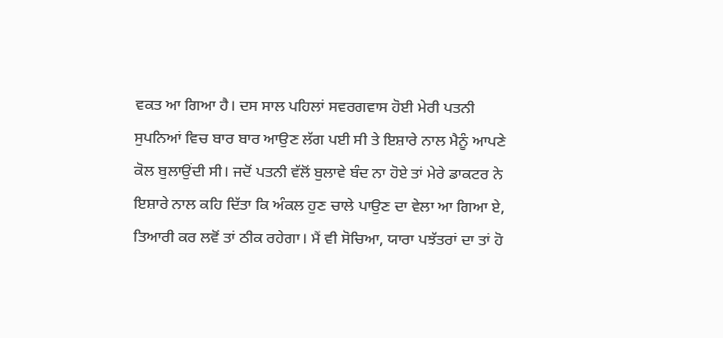ਵਕਤ ਆ ਗਿਆ ਹੈ। ਦਸ ਸਾਲ ਪਹਿਲਾਂ ਸਵਰਗਵਾਸ ਹੋਈ ਮੇਰੀ ਪਤਨੀ ਸੁਪਨਿਆਂ ਵਿਚ ਬਾਰ ਬਾਰ ਆਉਣ ਲੱਗ ਪਈ ਸੀ ਤੇ ਇਸ਼ਾਰੇ ਨਾਲ ਮੈਨੂੰ ਆਪਣੇ ਕੋਲ ਬੁਲਾਉਂਦੀ ਸੀ। ਜਦੋਂ ਪਤਨੀ ਵੱਲੋਂ ਬੁਲਾਵੇ ਬੰਦ ਨਾ ਹੋਏ ਤਾਂ ਮੇਰੇ ਡਾਕਟਰ ਨੇ ਇਸ਼ਾਰੇ ਨਾਲ ਕਹਿ ਦਿੱਤਾ ਕਿ ਅੰਕਲ ਹੁਣ ਚਾਲੇ ਪਾਉਣ ਦਾ ਵੇਲਾ ਆ ਗਿਆ ਏ, ਤਿਆਰੀ ਕਰ ਲਵੋਂ ਤਾਂ ਠੀਕ ਰਹੇਗਾ। ਮੈਂ ਵੀ ਸੋਚਿਆ, ਯਾਰਾ ਪਝੱਤਰਾਂ ਦਾ ਤਾਂ ਹੋ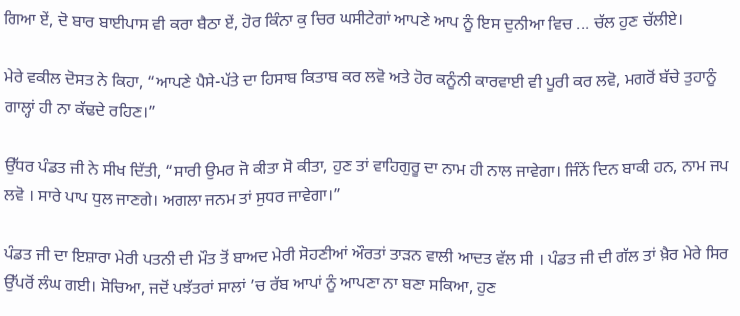ਗਿਆ ਏਂ, ਦੋ ਬਾਰ ਬਾਈਪਾਸ ਵੀ ਕਰਾ ਬੈਠਾ ਏਂ, ਹੋਰ ਕਿੰਨਾ ਕੁ ਚਿਰ ਘਸੀਟੇਗਾਂ ਆਪਣੇ ਆਪ ਨੂੰ ਇਸ ਦੁਨੀਆ ਵਿਚ ... ਚੱਲ ਹੁਣ ਚੱਲੀਏ।

ਮੇਰੇ ਵਕੀਲ ਦੋਸਤ ਨੇ ਕਿਹਾ, “ਆਪਣੇ ਪੈਸੇ-ਪੱਤੇ ਦਾ ਹਿਸਾਬ ਕਿਤਾਬ ਕਰ ਲਵੋ ਅਤੇ ਹੋਰ ਕਨੂੰਨੀ ਕਾਰਵਾਈ ਵੀ ਪੂਰੀ ਕਰ ਲਵੋ, ਮਗਰੋਂ ਬੱਚੇ ਤੁਹਾਨੂੰ ਗਾਲ੍ਹਾਂ ਹੀ ਨਾ ਕੱਢਦੇ ਰਹਿਣ।”

ਉੱਧਰ ਪੰਡਤ ਜੀ ਨੇ ਸੀਖ ਦਿੱਤੀ, “ਸਾਰੀ ਉਮਰ ਜੋ ਕੀਤਾ ਸੋ ਕੀਤਾ, ਹੁਣ ਤਾਂ ਵਾਹਿਗੁਰੂ ਦਾ ਨਾਮ ਹੀ ਨਾਲ ਜਾਵੇਗਾ। ਜਿੰਨੇਂ ਦਿਨ ਬਾਕੀ ਹਨ, ਨਾਮ ਜਪ ਲਵੋ । ਸਾਰੇ ਪਾਪ ਧੁਲ ਜਾਣਗੇ। ਅਗਲਾ ਜਨਮ ਤਾਂ ਸੁਧਰ ਜਾਵੇਗਾ।”

ਪੰਡਤ ਜੀ ਦਾ ਇਸ਼ਾਰਾ ਮੇਰੀ ਪਤਨੀ ਦੀ ਮੌਤ ਤੋਂ ਬਾਅਦ ਮੇਰੀ ਸੋਹਣੀਆਂ ਔਰਤਾਂ ਤਾੜਨ ਵਾਲੀ ਆਦਤ ਵੱਲ ਸੀ । ਪੰਡਤ ਜੀ ਦੀ ਗੱਲ ਤਾਂ ਖ਼ੈਰ ਮੇਰੇ ਸਿਰ ਉੱਪਰੋਂ ਲੰਘ ਗਈ। ਸੋਚਿਆ, ਜਦੋਂ ਪਝੱਤਰਾਂ ਸਾਲਾਂ ’ਚ ਰੱਬ ਆਪਾਂ ਨੂੰ ਆਪਣਾ ਨਾ ਬਣਾ ਸਕਿਆ, ਹੁਣ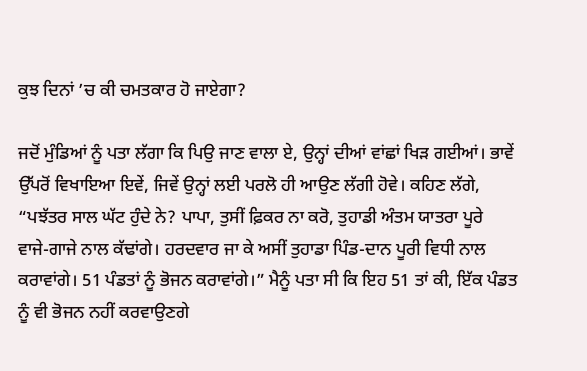ਕੁਝ ਦਿਨਾਂ ’ਚ ਕੀ ਚਮਤਕਾਰ ਹੋ ਜਾਏਗਾ?

ਜਦੋਂ ਮੁੰਡਿਆਂ ਨੂੰ ਪਤਾ ਲੱਗਾ ਕਿ ਪਿਉ ਜਾਣ ਵਾਲਾ ਏ, ਉਨ੍ਹਾਂ ਦੀਆਂ ਵਾਂਛਾਂ ਖਿੜ ਗਈਆਂ। ਭਾਵੇਂ ਉੱਪਰੋਂ ਵਿਖਾਇਆ ਇਵੇਂ, ਜਿਵੇਂ ਉਨ੍ਹਾਂ ਲਈ ਪਰਲੋ ਹੀ ਆਉਣ ਲੱਗੀ ਹੋਵੇ। ਕਹਿਣ ਲੱਗੇ, “ਪਝੱਤਰ ਸਾਲ ਘੱਟ ਹੁੰਦੇ ਨੇ? ਪਾਪਾ, ਤੁਸੀਂ ਫ਼ਿਕਰ ਨਾ ਕਰੋ, ਤੁਹਾਡੀ ਅੰਤਮ ਯਾਤਰਾ ਪੂਰੇ ਵਾਜੇ-ਗਾਜੇ ਨਾਲ ਕੱਢਾਂਗੇ। ਹਰਦਵਾਰ ਜਾ ਕੇ ਅਸੀਂ ਤੁਹਾਡਾ ਪਿੰਡ-ਦਾਨ ਪੂਰੀ ਵਿਧੀ ਨਾਲ ਕਰਾਵਾਂਗੇ। 51 ਪੰਡਤਾਂ ਨੂੰ ਭੋਜਨ ਕਰਾਵਾਂਗੇ।” ਮੈਨੂੰ ਪਤਾ ਸੀ ਕਿ ਇਹ 51 ਤਾਂ ਕੀ, ਇੱਕ ਪੰਡਤ ਨੂੰ ਵੀ ਭੋਜਨ ਨਹੀਂ ਕਰਵਾਉਣਗੇ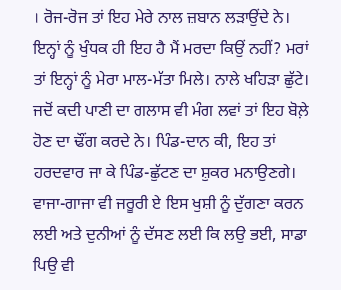। ਰੋਜ-ਰੋਜ ਤਾਂ ਇਹ ਮੇਰੇ ਨਾਲ ਜ਼ਬਾਨ ਲੜਾਉਂਦੇ ਨੇ। ਇਨ੍ਹਾਂ ਨੂੰ ਖੁੰਧਕ ਹੀ ਇਹ ਹੈ ਮੈਂ ਮਰਦਾ ਕਿਉਂ ਨਹੀਂ? ਮਰਾਂ ਤਾਂ ਇਨ੍ਹਾਂ ਨੂੰ ਮੇਰਾ ਮਾਲ-ਮੱਤਾ ਮਿਲੇ। ਨਾਲੇ ਖਹਿੜਾ ਛੁੱਟੇ। ਜਦੋਂ ਕਦੀ ਪਾਣੀ ਦਾ ਗਲਾਸ ਵੀ ਮੰਗ ਲਵਾਂ ਤਾਂ ਇਹ ਬੋਲ਼ੇ ਹੋਣ ਦਾ ਢੌਂਗ ਕਰਦੇ ਨੇ। ਪਿੰਡ-ਦਾਨ ਕੀ, ਇਹ ਤਾਂ ਹਰਦਵਾਰ ਜਾ ਕੇ ਪਿੰਡ-ਛੁੱਟਣ ਦਾ ਸ਼ੁਕਰ ਮਨਾਉਣਗੇ। ਵਾਜਾ-ਗਾਜਾ ਵੀ ਜਰੂਰੀ ਏ ਇਸ ਖੁਸ਼ੀ ਨੂੰ ਦੁੱਗਣਾ ਕਰਨ ਲਈ ਅਤੇ ਦੁਨੀਆਂ ਨੂੰ ਦੱਸਣ ਲਈ ਕਿ ਲਉ ਭਈ, ਸਾਡਾ ਪਿਉ ਵੀ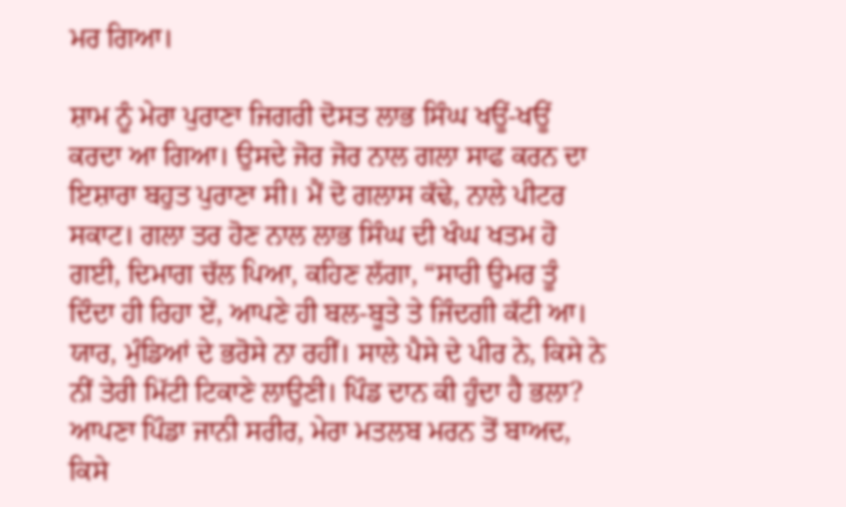ਮਰ ਗਿਆ।

ਸ਼ਾਮ ਨੂੰ ਮੇਰਾ ਪੁਰਾਣਾ ਜਿਗਰੀ ਦੋਸਤ ਲਾਭ ਸਿੰਘ ਖਊਂ-ਖਊਂ ਕਰਦਾ ਆ ਗਿਆ। ਉਸਦੇ ਜੋਰ ਜੋਰ ਨਾਲ ਗਲਾ ਸਾਫ ਕਰਨ ਦਾ ਇਸ਼ਾਰਾ ਬਹੁਤ ਪੁਰਾਣਾ ਸੀ। ਮੈਂ ਦੋ ਗਲਾਸ ਕੱਢੇ, ਨਾਲੇ ਪੀਟਰ ਸਕਾਟ। ਗਲਾ ਤਰ ਹੋਣ ਨਾਲ ਲਾਭ ਸਿੰਘ ਦੀ ਖੰਘ ਖਤਮ ਹੋ ਗਈ, ਦਿਮਾਗ ਚੱਲ ਪਿਆ, ਕਹਿਣ ਲੱਗਾ, “ਸਾਰੀ ਉਮਰ ਤੂੰ ਦਿੰਦਾ ਹੀ ਰਿਹਾ ਏਂ, ਆਪਣੇ ਹੀ ਬਲ-ਬੂਤੇ ਤੇ ਜਿੰਦਗੀ ਕੱਟੀ ਆ। ਯਾਰ, ਮੁੰਡਿਆਂ ਦੇ ਭਰੋਸੇ ਨਾ ਰਹੀਂ। ਸਾਲੇ ਪੈਸੇ ਦੇ ਪੀਰ ਨੇ, ਕਿਸੇ ਨੇ ਨੀਂ ਤੇਰੀ ਮਿੱਟੀ ਟਿਕਾਣੇ ਲਾਉਣੀ। ਪਿੰਡ ਦਾਨ ਕੀ ਹੁੰਦਾ ਹੈ ਭਲਾ? ਆਪਣਾ ਪਿੰਡਾ ਜਾਨੀ ਸਰੀਰ, ਮੇਰਾ ਮਤਲਬ ਮਰਨ ਤੋਂ ਬਾਅਦ, ਕਿਸੇ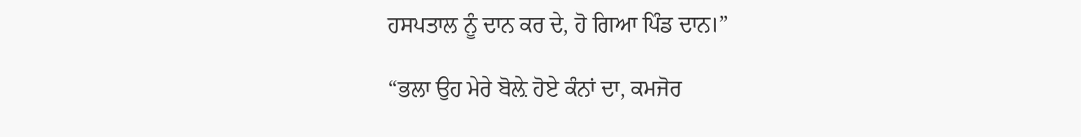ਹਸਪਤਾਲ ਨੂੰ ਦਾਨ ਕਰ ਦੇ, ਹੋ ਗਿਆ ਪਿੰਡ ਦਾਨ।”

“ਭਲਾ ਉਹ ਮੇਰੇ ਬੋਲ਼ੇ ਹੋਏ ਕੰਨਾਂ ਦਾ, ਕਮਜੋਰ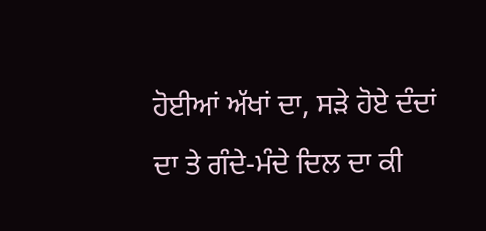ਹੋਈਆਂ ਅੱਖਾਂ ਦਾ, ਸੜੇ ਹੋਏ ਦੰਦਾਂ ਦਾ ਤੇ ਗੰਦੇ-ਮੰਦੇ ਦਿਲ ਦਾ ਕੀ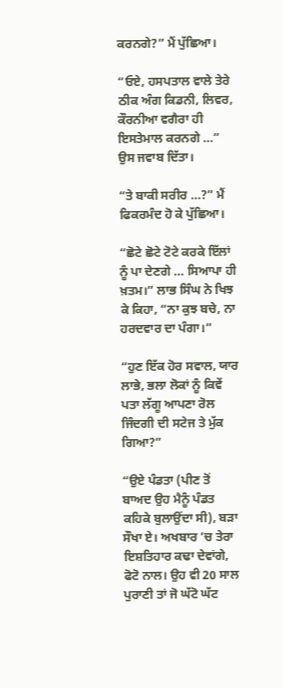ਕਰਨਗੇ?” ਮੈਂ ਪੁੱਛਿਆ।

“ਓਏ, ਹਸਪਤਾਲ ਵਾਲੇ ਤੇਰੇ ਠੀਕ ਅੰਗ ਕਿਡਨੀ, ਲਿਵਰ, ਕੌਰਨੀਆ ਵਗੈਰਾ ਹੀ ਇਸਤੇਮਾਲ ਕਰਨਗੇ …” ਉਸ ਜਵਾਬ ਦਿੱਤਾ।

“ਤੇ ਬਾਕੀ ਸਰੀਰ …?” ਮੈਂ ਫਿਕਰਮੰਦ ਹੋ ਕੇ ਪੁੱਛਿਆ।

“ਛੋਟੇ ਛੋਟੇ ਟੋਟੇ ਕਰਕੇ ਇੱਲਾਂ ਨੂੰ ਪਾ ਦੇਣਗੇ … ਸਿਆਪਾ ਹੀ ਖ਼ਤਮ।” ਲਾਭ ਸਿੰਘ ਨੇ ਖਿਝ ਕੇ ਕਿਹਾ, “ਨਾ ਕੁਝ ਬਚੇ, ਨਾ ਹਰਦਵਾਰ ਦਾ ਪੰਗਾ।”

“ਹੁਣ ਇੱਕ ਹੋਰ ਸਵਾਲ, ਯਾਰ ਲਾਭੇ, ਭਲਾ ਲੋਕਾਂ ਨੂੰ ਕਿਵੇਂ ਪਤਾ ਲੱਗੂ ਆਪਣਾ ਰੋਲ ਜਿੰਦਗੀ ਦੀ ਸਟੇਜ ਤੇ ਮੁੱਕ ਗਿਆ?”

“ਉਏ ਪੰਡਤਾ (ਪੀਣ ਤੋਂ ਬਾਅਦ ਉਹ ਮੈਨੂੰ ਪੰਡਤ ਕਹਿਕੇ ਬੁਲਾਉਂਦਾ ਸੀ), ਬੜਾ ਸੌਖਾ ਏ। ਅਖਬਾਰ ’ਚ ਤੇਰਾ ਇਸ਼ਤਿਹਾਰ ਕਢਾ ਦੇਵਾਂਗੇ, ਫੋਟੋ ਨਾਲ। ਉਹ ਵੀ 20 ਸਾਲ ਪੁਰਾਣੀ ਤਾਂ ਜੋ ਘੱਟੋ ਘੱਟ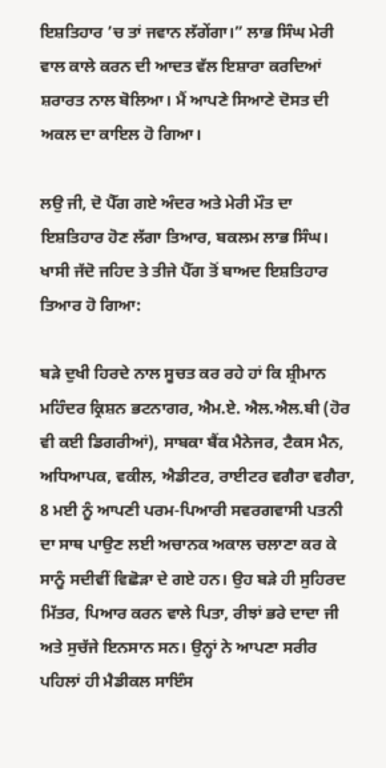ਇਸ਼ਤਿਹਾਰ ’ਚ ਤਾਂ ਜਵਾਨ ਲੱਗੇਂਗਾ।” ਲਾਭ ਸਿੰਘ ਮੇਰੀ ਵਾਲ ਕਾਲੇ ਕਰਨ ਦੀ ਆਦਤ ਵੱਲ ਇਸ਼ਾਰਾ ਕਰਦਿਆਂ ਸ਼ਰਾਰਤ ਨਾਲ ਬੋਲਿਆ। ਮੈਂ ਆਪਣੇ ਸਿਆਣੇ ਦੋਸਤ ਦੀ ਅਕਲ ਦਾ ਕਾਇਲ ਹੋ ਗਿਆ।

ਲਉ ਜੀ, ਦੋ ਪੈੱਗ ਗਏ ਅੰਦਰ ਅਤੇ ਮੇਰੀ ਮੌਤ ਦਾ ਇਸ਼ਤਿਹਾਰ ਹੋਣ ਲੱਗਾ ਤਿਆਰ, ਬਕਲਮ ਲਾਭ ਸਿੰਘ। ਖਾਸੀ ਜੱਦੋ ਜਹਿਦ ਤੇ ਤੀਜੇ ਪੈੱਗ ਤੋਂ ਬਾਅਦ ਇਸ਼ਤਿਹਾਰ ਤਿਆਰ ਹੋ ਗਿਆ:

ਬੜੇ ਦੁਖੀ ਹਿਰਦੇ ਨਾਲ ਸੂਚਤ ਕਰ ਰਹੇ ਹਾਂ ਕਿ ਸ਼੍ਰੀਮਾਨ ਮਹਿੰਦਰ ਕ੍ਰਿਸ਼ਨ ਭਟਨਾਗਰ, ਐਮ.ਏ. ਐਲ.ਐਲ.ਬੀ (ਹੋਰ ਵੀ ਕਈ ਡਿਗਰੀਆਂ), ਸਾਬਕਾ ਬੈਂਕ ਮੈਨੇਜਰ, ਟੈਕਸ ਮੈਨ, ਅਧਿਆਪਕ, ਵਕੀਲ, ਐਡੀਟਰ, ਰਾਈਟਰ ਵਗੈਰਾ ਵਗੈਰਾ, 8 ਮਈ ਨੂੰ ਆਪਣੀ ਪਰਮ-ਪਿਆਰੀ ਸਵਰਗਵਾਸੀ ਪਤਨੀ ਦਾ ਸਾਥ ਪਾਉਣ ਲਈ ਅਚਾਨਕ ਅਕਾਲ ਚਲਾਣਾ ਕਰ ਕੇ ਸਾਨੂੰ ਸਦੀਵੀਂ ਵਿਛੋੜਾ ਦੇ ਗਏ ਹਨ। ਉਹ ਬੜੇ ਹੀ ਸੁਹਿਰਦ ਮਿੱਤਰ, ਪਿਆਰ ਕਰਨ ਵਾਲੇ ਪਿਤਾ, ਰੀਝਾਂ ਭਰੇ ਦਾਦਾ ਜੀ ਅਤੇ ਸੁਚੱਜੇ ਇਨਸਾਨ ਸਨ। ਉਨ੍ਹਾਂ ਨੇ ਆਪਣਾ ਸਰੀਰ ਪਹਿਲਾਂ ਹੀ ਮੈਡੀਕਲ ਸਾਇੰਸ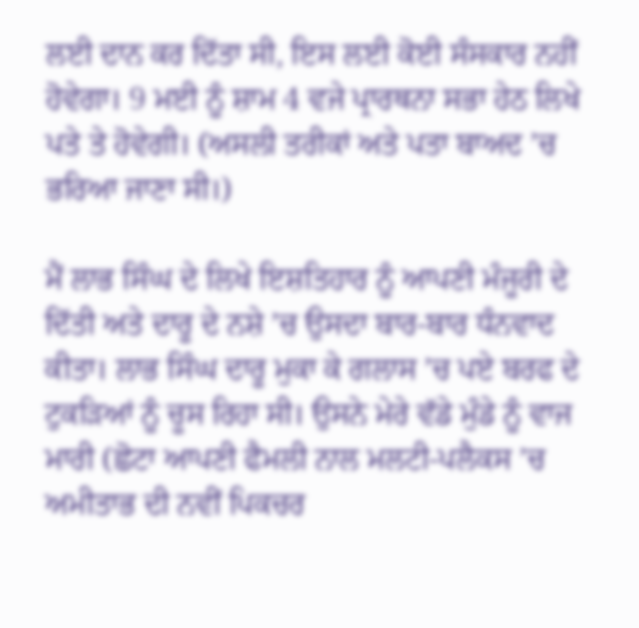ਲਈ ਦਾਨ ਕਰ ਦਿੱਤਾ ਸੀ, ਇਸ ਲਈ ਕੋਈ ਸੰਸਕਾਰ ਨਹੀਂ ਹੋਵੇਗਾ। 9 ਮਈ ਨੂੰ ਸ਼ਾਮ 4 ਵਜੇ ਪ੍ਰਾਰਥਨਾ ਸਭਾ ਹੇਠ ਲਿਖੇ ਪਤੇ ਤੇ ਹੋਵੇਗੀ। (ਅਸਲੀ ਤਰੀਕਾਂ ਅਤੇ ਪਤਾ ਬਾਅਦ ’ਚ ਭਰਿਆ ਜਾਣਾ ਸੀ।)

ਮੈਂ ਲਾਭ ਸਿੰਘ ਦੇ ਲਿਖੇ ਇਸ਼ਤਿਹਾਰ ਨੂੰ ਆਪਣੀ ਮੰਜੂਰੀ ਦੇ ਦਿੱਤੀ ਅਤੇ ਦਾਰੂ ਦੇ ਨਸ਼ੇ ’ਚ ਉਸਦਾ ਬਾਰ-ਬਾਰ ਧੰਨਵਾਦ ਕੀਤਾ। ਲਾਭ ਸਿੰਘ ਦਾਰੂ ਮੁਕਾ ਕੇ ਗਲਾਸ ’ਚ ਪਏ ਬਰਫ ਦੇ ਟੁਕੜਿਆਂ ਨੂੰ ਚੂਸ ਰਿਹਾ ਸੀ। ਉਸਨੇ ਮੇਰੇ ਵੱਡੇ ਮੁੰਡੇ ਨੂੰ ਵਾਜ ਮਾਰੀ (ਛੋਟਾ ਆਪਣੀ ਫੈਮਲੀ ਨਾਲ ਮਲਟੀ-ਪਲੈਕਸ ’ਚ ਅਮੀਤਾਭ ਦੀ ਨਵੀਂ ਪਿਕਚਰ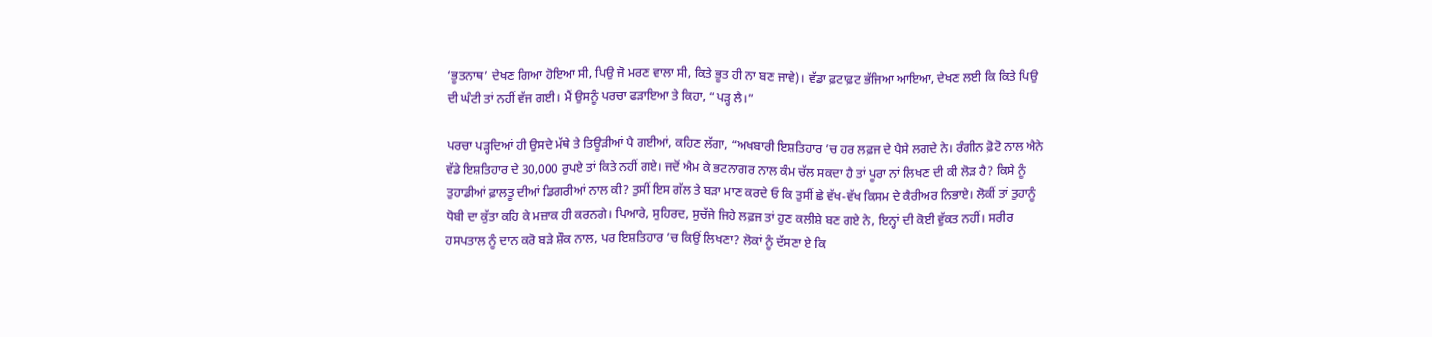‘ਭੂਤਨਾਥ’ ਦੇਖਣ ਗਿਆ ਹੋਇਆ ਸੀ, ਪਿਉ ਜੋ ਮਰਣ ਵਾਲਾ ਸੀ, ਕਿਤੇ ਭੂਤ ਹੀ ਨਾ ਬਣ ਜਾਵੇ)। ਵੱਡਾ ਫ਼ਟਾਫ਼ਟ ਭੱਜਿਆ ਆਇਆ, ਦੇਖਣ ਲਈ ਕਿ ਕਿਤੇ ਪਿਉ ਦੀ ਘੰਟੀ ਤਾਂ ਨਹੀਂ ਵੱਜ ਗਈ। ਮੈਂ ਉਸਨੂੰ ਪਰਚਾ ਫੜਾਇਆ ਤੇ ਕਿਹਾ, “ਪੜ੍ਹ ਲੈ।”

ਪਰਚਾ ਪੜ੍ਹਦਿਆਂ ਹੀ ਉਸਦੇ ਮੱਥੇ ਤੇ ਤਿਊੜੀਆਂ ਪੈ ਗਈਆਂ, ਕਹਿਣ ਲੱਗਾ, “ਅਖਬਾਰੀ ਇਸ਼ਤਿਹਾਰ ’ਚ ਹਰ ਲਫ਼ਜ ਦੇ ਪੈਸੇ ਲਗਦੇ ਨੇ। ਰੰਗੀਨ ਫ਼ੋਟੋ ਨਾਲ ਐਨੇ ਵੱਡੇ ਇਸ਼ਤਿਹਾਰ ਦੇ 30,000 ਰੁਪਏ ਤਾਂ ਕਿਤੇ ਨਹੀਂ ਗਏ। ਜਦੋਂ ਐਮ ਕੇ ਭਟਨਾਗਰ ਨਾਲ ਕੰਮ ਚੱਲ ਸਕਦਾ ਹੈ ਤਾਂ ਪੂਰਾ ਨਾਂ ਲਿਖਣ ਦੀ ਕੀ ਲੋੜ ਹੈ? ਕਿਸੇ ਨੂੰ ਤੁਹਾਡੀਆਂ ਫ਼ਾਲਤੂ ਦੀਆਂ ਡਿਗਰੀਆਂ ਨਾਲ ਕੀ? ਤੁਸੀਂ ਇਸ ਗੱਲ ਤੇ ਬੜਾ ਮਾਣ ਕਰਦੇ ਓ ਕਿ ਤੁਸੀਂ ਛੇ ਵੱਖ-ਵੱਖ ਕਿਸਮ ਦੇ ਕੈਰੀਅਰ ਨਿਭਾਏ। ਲੋਕੀਂ ਤਾਂ ਤੁਹਾਨੂੰ ਧੋਬੀ ਦਾ ਕੁੱਤਾ ਕਹਿ ਕੇ ਮਜ਼ਾਕ ਹੀ ਕਰਨਗੇ। ਪਿਆਰੇ, ਸੁਹਿਰਦ, ਸੁਚੱਜੇ ਜਿਹੇ ਲਫ਼ਜ ਤਾਂ ਹੁਣ ਕਲੀਸ਼ੇ ਬਣ ਗਏ ਨੇ, ਇਨ੍ਹਾਂ ਦੀ ਕੋਈ ਵੁੱਕਤ ਨਹੀਂ। ਸਰੀਰ ਹਸਪਤਾਲ ਨੂੰ ਦਾਨ ਕਰੋ ਬੜੇ ਸ਼ੌਕ ਨਾਲ, ਪਰ ਇਸ਼ਤਿਹਾਰ ’ਚ ਕਿਉਂ ਲਿਖਣਾ? ਲੋਕਾਂ ਨੂੰ ਦੱਸਣਾ ਏ ਕਿ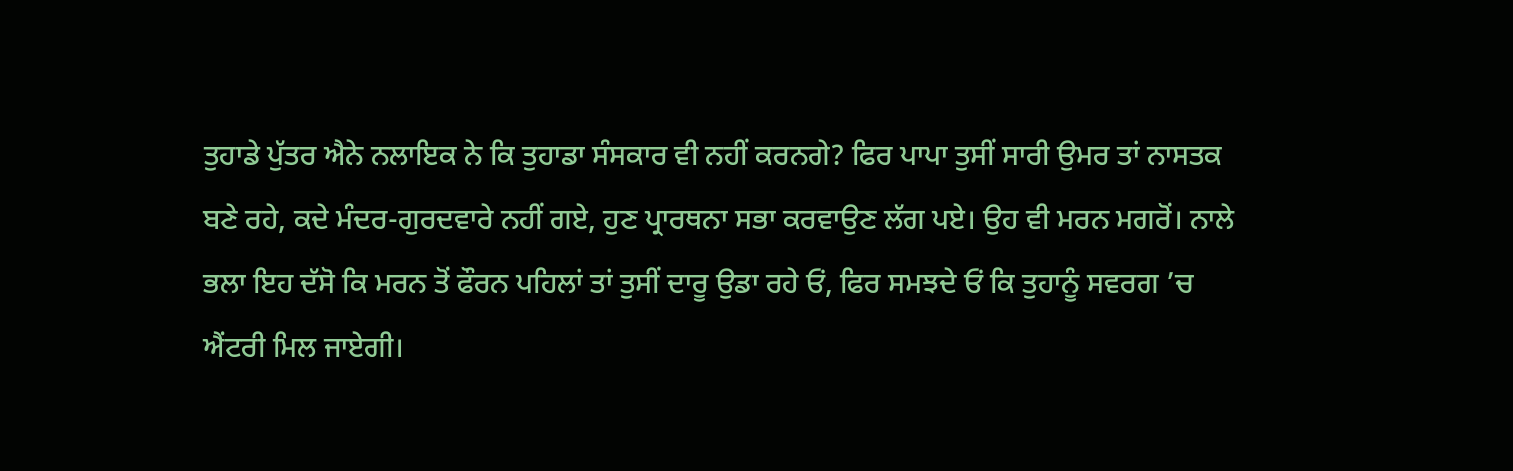ਤੁਹਾਡੇ ਪੁੱਤਰ ਐਨੇ ਨਲਾਇਕ ਨੇ ਕਿ ਤੁਹਾਡਾ ਸੰਸਕਾਰ ਵੀ ਨਹੀਂ ਕਰਨਗੇ? ਫਿਰ ਪਾਪਾ ਤੁਸੀਂ ਸਾਰੀ ਉਮਰ ਤਾਂ ਨਾਸਤਕ ਬਣੇ ਰਹੇ, ਕਦੇ ਮੰਦਰ-ਗੁਰਦਵਾਰੇ ਨਹੀਂ ਗਏ, ਹੁਣ ਪ੍ਰਾਰਥਨਾ ਸਭਾ ਕਰਵਾਉਣ ਲੱਗ ਪਏ। ਉਹ ਵੀ ਮਰਨ ਮਗਰੋਂ। ਨਾਲੇ ਭਲਾ ਇਹ ਦੱਸੋ ਕਿ ਮਰਨ ਤੋਂ ਫੌਰਨ ਪਹਿਲਾਂ ਤਾਂ ਤੁਸੀਂ ਦਾਰੂ ਉਡਾ ਰਹੇ ਓਂ, ਫਿਰ ਸਮਝਦੇ ਓਂ ਕਿ ਤੁਹਾਨੂੰ ਸਵਰਗ ’ਚ ਐਂਟਰੀ ਮਿਲ ਜਾਏਗੀ।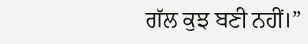ਗੱਲ ਕੁਝ ਬਣੀ ਨਹੀਂ।”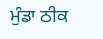ਮੁੰਡਾ ਠੀਕ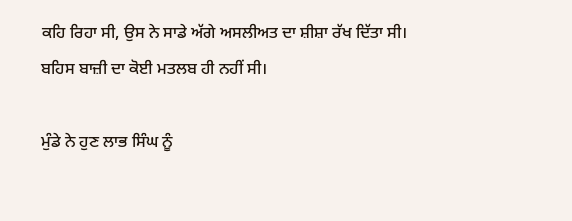ਕਹਿ ਰਿਹਾ ਸੀ, ਉਸ ਨੇ ਸਾਡੇ ਅੱਗੇ ਅਸਲੀਅਤ ਦਾ ਸ਼ੀਸ਼ਾ ਰੱਖ ਦਿੱਤਾ ਸੀ। ਬਹਿਸ ਬਾਜ਼ੀ ਦਾ ਕੋਈ ਮਤਲਬ ਹੀ ਨਹੀਂ ਸੀ।

ਮੁੰਡੇ ਨੇ ਹੁਣ ਲਾਭ ਸਿੰਘ ਨੂੰ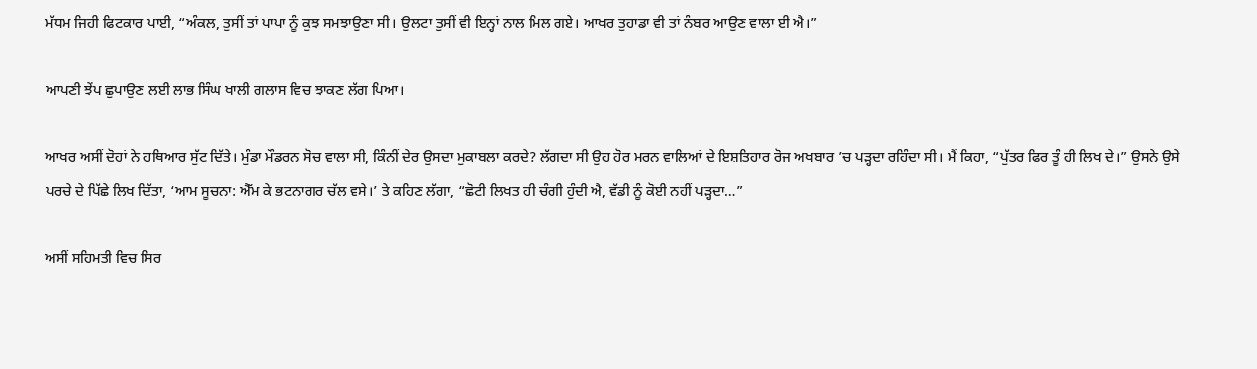ਮੱਧਮ ਜਿਹੀ ਫਿਟਕਾਰ ਪਾਈ, “ਅੰਕਲ, ਤੁਸੀਂ ਤਾਂ ਪਾਪਾ ਨੂੰ ਕੁਝ ਸਮਝਾਉਣਾ ਸੀ। ਉਲਟਾ ਤੁਸੀਂ ਵੀ ਇਨ੍ਹਾਂ ਨਾਲ ਮਿਲ ਗਏ। ਆਖਰ ਤੁਹਾਡਾ ਵੀ ਤਾਂ ਨੰਬਰ ਆਉਣ ਵਾਲਾ ਈ ਐ।”

ਆਪਣੀ ਝੇਂਪ ਛੁਪਾਉਣ ਲਈ ਲਾਭ ਸਿੰਘ ਖਾਲੀ ਗਲਾਸ ਵਿਚ ਝਾਕਣ ਲੱਗ ਪਿਆ।

ਆਖਰ ਅਸੀਂ ਦੋਹਾਂ ਨੇ ਹਥਿਆਰ ਸੁੱਟ ਦਿੱਤੇ। ਮੁੰਡਾ ਮੌਡਰਨ ਸੋਚ ਵਾਲਾ ਸੀ, ਕਿੰਨੀਂ ਦੇਰ ਉਸਦਾ ਮੁਕਾਬਲਾ ਕਰਦੇ? ਲੱਗਦਾ ਸੀ ਉਹ ਹੋਰ ਮਰਨ ਵਾਲਿਆਂ ਦੇ ਇਸ਼ਤਿਹਾਰ ਰੋਜ ਅਖਬਾਰ ’ਚ ਪੜ੍ਹਦਾ ਰਹਿੰਦਾ ਸੀ। ਮੈਂ ਕਿਹਾ, “ਪੁੱਤਰ ਫਿਰ ਤੂੰ ਹੀ ਲਿਖ ਦੇ।” ਉਸਨੇ ਉਸੇ ਪਰਚੇ ਦੇ ਪਿੱਛੇ ਲਿਖ ਦਿੱਤਾ, ‘ਆਮ ਸੂਚਨਾ: ਐੱਮ ਕੇ ਭਟਨਾਗਰ ਚੱਲ ਵਸੇ।’ ਤੇ ਕਹਿਣ ਲੱਗਾ, “ਛੋਟੀ ਲਿਖਤ ਹੀ ਚੰਗੀ ਹੁੰਦੀ ਐ, ਵੱਡੀ ਨੂੰ ਕੋਈ ਨਹੀਂ ਪੜ੍ਹਦਾ…”

ਅਸੀਂ ਸਹਿਮਤੀ ਵਿਚ ਸਿਰ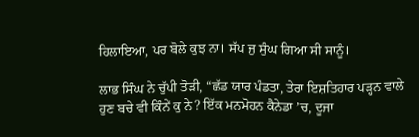ਹਿਲਾਇਆ, ਪਰ ਬੋਲੇ ਕੁਝ ਨਾ। ਸੱਪ ਜੁ ਸੁੰਘ ਗਿਆ ਸੀ ਸਾਨੂੰ।

ਲਾਭ ਸਿੰਘ ਨੇ ਚੁੱਪੀ ਤੋੜੀ, “ਛੱਡ ਯਾਰ ਪੰਡਤਾ, ਤੇਰਾ ਇਸ਼ਤਿਹਾਰ ਪੜ੍ਹਨ ਵਾਲੇ ਹੁਣ ਬਚੇ ਵੀ ਕਿੰਨੇਂ ਕੁ ਨੇ? ਇੱਕ ਮਨਮੋਹਨ ਕੈਨੇਡਾ ’ਚ, ਦੂਜਾ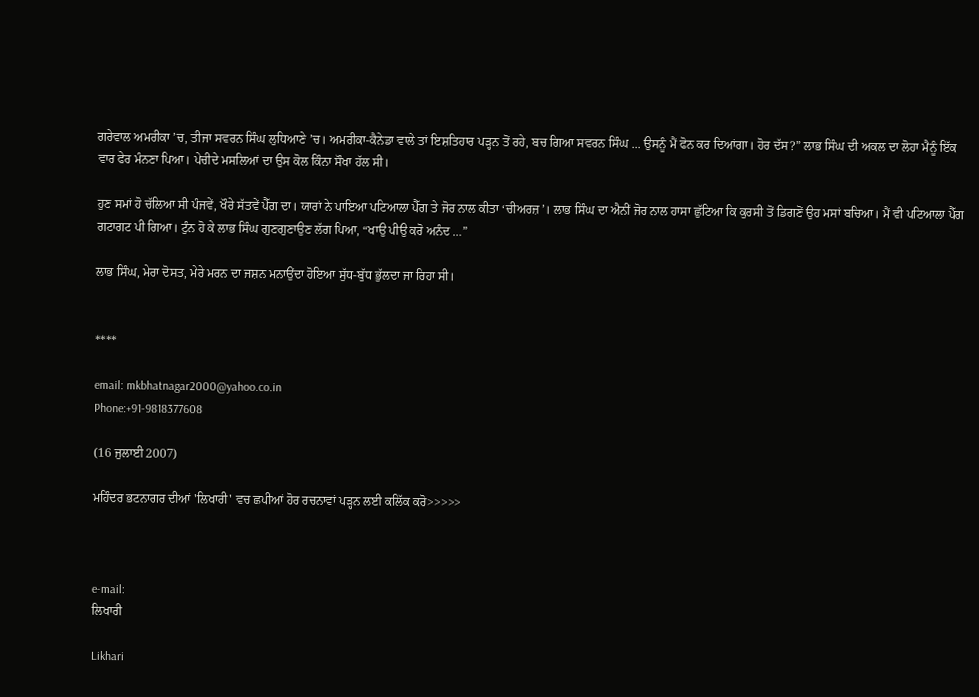ਗਰੇਵਾਲ ਅਮਰੀਕਾ ’ਚ, ਤੀਜਾ ਸਵਰਨ ਸਿੰਘ ਲੁਧਿਆਣੇ ’ਚ। ਅਮਰੀਕਾ-ਕੈਨੇਡਾ ਵਾਲੇ ਤਾਂ ਇਸ਼ਤਿਹਾਰ ਪੜ੍ਹਨ ਤੋਂ ਰਹੇ, ਬਚ ਗਿਆ ਸਵਰਨ ਸਿੰਘ ... ਉਸਨੂੰ ਮੈਂ ਫੋਨ ਕਰ ਦਿਆਂਗਾ। ਹੋਰ ਦੱਸ?” ਲਾਭ ਸਿੰਘ ਦੀ ਅਕਲ ਦਾ ਲੋਹਾ ਮੈਨੂੰ ਇੱਕ ਵਾਰ ਫੇਰ ਮੰਨਣਾ ਪਿਆ। ਪੇਚੀਦੇ ਮਸਲਿਆਂ ਦਾ ਉਸ ਕੋਲ ਕਿੰਨਾ ਸੌਖਾ ਹੱਲ ਸੀ।

ਹੁਣ ਸਮਾਂ ਹੋ ਚੱਲਿਆ ਸੀ ਪੰਜਵੇਂ, ਖੌਰੇ ਸੱਤਵੇਂ ਪੈੱਗ ਦਾ। ਯਾਰਾਂ ਨੇ ਪਾਇਆ ਪਟਿਆਲਾ ਪੈੱਗ ਤੇ ਜੋਰ ਨਾਲ ਕੀਤਾ ‘ਚੀਅਰਜ਼’। ਲਾਭ ਸਿੰਘ ਦਾ ਐਨੀਂ ਜੋਰ ਨਾਲ ਹਾਸਾ ਛੁੱਟਿਆ ਕਿ ਕੁਰਸੀ ਤੋਂ ਡਿਗਣੋਂ ਉਹ ਮਸਾਂ ਬਚਿਆ। ਮੈਂ ਵੀ ਪਟਿਆਲਾ ਪੈੱਗ ਗਟਾਗਟ ਪੀ ਗਿਆ। ਟੁੰਨ ਹੋ ਕੇ ਲਾਭ ਸਿੰਘ ਗੁਣਗੁਣਾਉਣ ਲੱਗ ਪਿਆ, “ਖਾਉ ਪੀਉ ਕਰੋ ਅਨੰਦ …”

ਲਾਭ ਸਿੰਘ, ਮੇਰਾ ਦੋਸਤ, ਮੇਰੇ ਮਰਨ ਦਾ ਜਸ਼ਨ ਮਨਾਉਂਦਾ ਹੋਇਆ ਸੁੱਧ-ਬੁੱਧ ਭੁੱਲਦਾ ਜਾ ਰਿਹਾ ਸੀ।


****

email: mkbhatnagar2000@yahoo.co.in
Phone:+91-9818377608

(16 ਜੁਲਾਈ 2007)

ਮਹਿੰਦਰ ਭਟਨਾਗਰ ਦੀਆਂ 'ਲਿਖਾਰੀ' ਵਚ ਛਪੀਆਂ ਹੋਰ ਰਚਨਾਵਾਂ ਪੜ੍ਹਨ ਲਈ ਕਲਿੱਕ ਕਰੋ>>>>>



e-mail:
ਲਿਖਾਰੀ

Likhari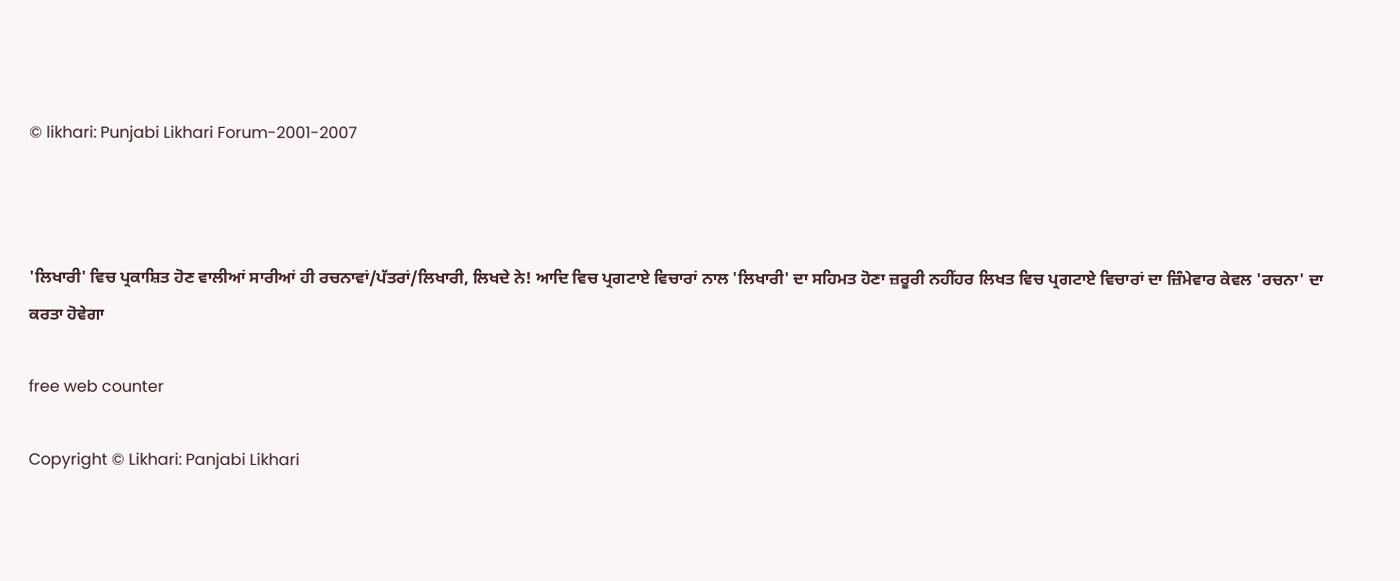© likhari: Punjabi Likhari Forum-2001-2007



'ਲਿਖਾਰੀ' ਵਿਚ ਪ੍ਰਕਾਸ਼ਿਤ ਹੋਣ ਵਾਲੀਆਂ ਸਾਰੀਆਂ ਹੀ ਰਚਨਾਵਾਂ/ਪੱਤਰਾਂ/ਲਿਖਾਰੀ, ਲਿਖਦੇ ਨੇ! ਆਦਿ ਵਿਚ ਪ੍ਰਗਟਾਏ ਵਿਚਾਰਾਂ ਨਾਲ 'ਲਿਖਾਰੀ' ਦਾ ਸਹਿਮਤ ਹੋਣਾ ਜ਼ਰੂਰੀ ਨਹੀਂਹਰ ਲਿਖਤ ਵਿਚ ਪ੍ਰਗਟਾਏ ਵਿਚਾਰਾਂ ਦਾ ਜ਼ਿੰਮੇਵਾਰ ਕੇਵਲ 'ਰਚਨਾ' ਦਾ ਕਰਤਾ ਹੋਵੇਗਾ

free web counter

Copyright © Likhari: Panjabi Likhari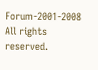Forum-2001-2008 All rights reserved.